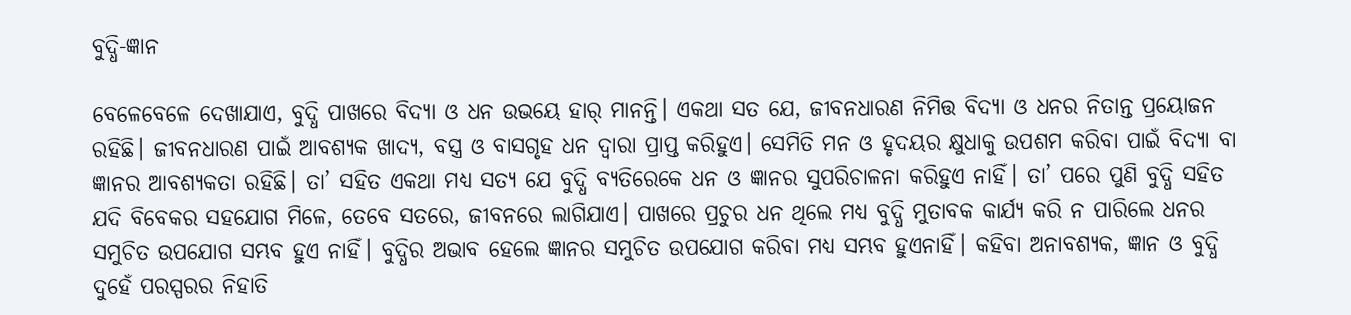ବୁଦ୍ଧି-ଜ୍ଞାନ

ବେଳେବେଳେ ଦେଖାଯାଏ, ବୁଦ୍ଧି ପାଖରେ ବିଦ୍ୟା ଓ ଧନ ଉଭୟେ ହାର୍‌ ମାନନ୍ତି। ଏକଥା ସତ ଯେ, ଜୀବନଧାରଣ ନିମିତ୍ତ ବିଦ୍ୟା ଓ ଧନର ନିତାନ୍ତ ପ୍ରୟୋଜନ ରହିଛି। ଜୀବନଧାରଣ ପାଇଁ ଆବଶ୍ୟକ ଖାଦ୍ୟ, ବସ୍ତ୍ର ଓ ବାସଗୃହ ଧନ ଦ୍ୱାରା ପ୍ରାପ୍ତ କରିହୁଏ। ସେମିତି ମନ ଓ ହୃଦୟର କ୍ଷୁଧାକୁ ଉପଶମ କରିବା ପାଇଁ ବିଦ୍ୟା ବା ଜ୍ଞାନର ଆବଶ୍ୟକତା ରହିଛି। ତା’ ସହିତ ଏକଥା ମଧ୍ୟ ସତ୍ୟ ଯେ ବୁଦ୍ଧି ବ୍ୟତିରେକେ ଧନ ଓ ଜ୍ଞାନର ସୁପରିଚାଳନା କରିହୁଏ ନାହିଁ। ତା’ ପରେ ପୁଣି ବୁଦ୍ଧି ସହିତ ଯଦି ବିବେକର ସହଯୋଗ ମିଳେ, ତେବେ ସତରେ, ଜୀବନରେ ଲାଗିଯାଏ। ପାଖରେ ପ୍ରଚୁର ଧନ ଥିଲେ ମଧ୍ୟ ବୁଦ୍ଧି ମୁତାବକ କାର୍ଯ୍ୟ କରି ନ ପାରିଲେ ଧନର ସମୁଚିତ ଉପଯୋଗ ସମ୍ଭବ ହୁଏ ନାହିଁ। ବୁଦ୍ଧିର ଅଭାବ ହେଲେ ଜ୍ଞାନର ସମୁଚିତ ଉପଯୋଗ କରିବା ମଧ୍ୟ ସମ୍ଭବ ହୁଏନାହିଁ। କହିବା ଅନାବଶ୍ୟକ, ଜ୍ଞାନ ଓ ବୁଦ୍ଧି ଦୁହେଁ ପରସ୍ପରର ନିହାତି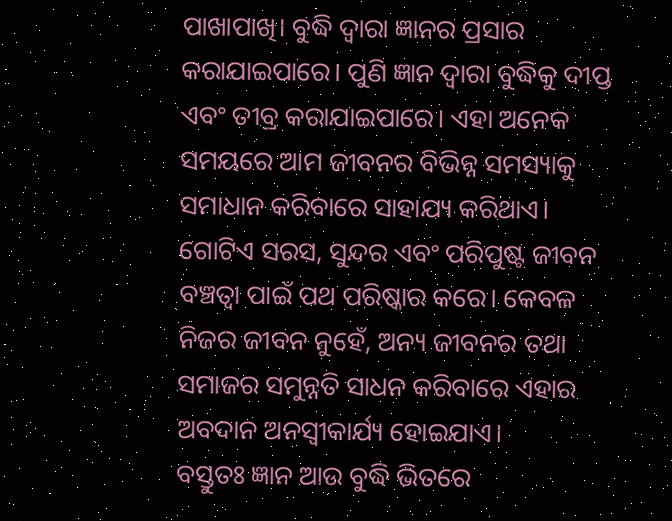ପାଖାପାଖି। ବୁଦ୍ଧି ଦ୍ୱାରା ଜ୍ଞାନର ପ୍ରସାର କରାଯାଇପାରେ। ପୁଣି ଜ୍ଞାନ ଦ୍ୱାରା ବୁଦ୍ଧିକୁ ଦୀପ୍ତ ଏବଂ ତୀବ୍ର କରାଯାଇପାରେ। ଏହା ଅନେକ ସମୟରେ ଆମ ଜୀବନର ବିଭିନ୍ନ ସମସ୍ୟାକୁ ସମାଧାନ କରିବାରେ ସାହାଯ୍ୟ କରିଥାଏ। ଗୋଟିଏ ସରସ, ସୁନ୍ଦର ଏବଂ ପରିପୁଷ୍ଟ ଜୀବନ ବଞ୍ଚତ୍ବା ପାଇଁ ପଥ ପରିଷ୍କାର କରେ। କେବଳ ନିଜର ଜୀବନ ନୁହେଁ, ଅନ୍ୟ ଜୀବନର ତଥା ସମାଜର ସମୁନ୍ନତି ସାଧନ କରିବାରେ ଏହାର ଅବଦାନ ଅନସ୍ବୀକାର୍ଯ୍ୟ ହୋଇଯାଏ।
ବସ୍ତୁତଃ ଜ୍ଞାନ ଆଉ ବୁଦ୍ଧି ଭିତରେ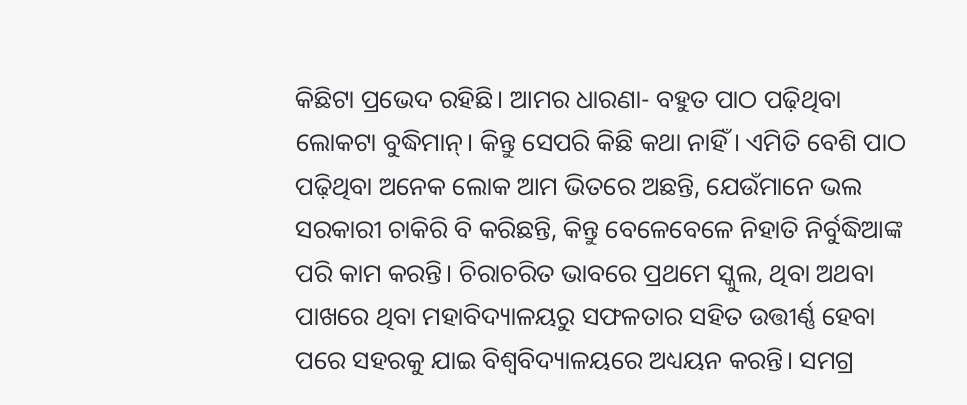କିଛିଟା ପ୍ରଭେଦ ରହିଛି। ଆମର ଧାରଣା- ବହୁତ ପାଠ ପଢ଼ିଥିବା ଲୋକଟା ବୁଦ୍ଧିମାନ୍‌। କିନ୍ତୁ ସେପରି କିଛି କଥା ନାହିଁ। ଏମିତି ବେଶି ପାଠ ପଢ଼ିଥିବା ଅନେକ ଲୋକ ଆମ ଭିତରେ ଅଛନ୍ତି, ଯେଉଁମାନେ ଭଲ ସରକାରୀ ଚାକିରି ବି କରିଛନ୍ତି, କିନ୍ତୁ ବେଳେବେଳେ ନିହାତି ନିର୍ବୁଦ୍ଧିଆଙ୍କ ପରି କାମ କରନ୍ତି। ଚିରାଚରିତ ଭାବରେ ପ୍ରଥମେ ସ୍କୁଲ, ଥିବା ଅଥବା ପାଖରେ ଥିବା ମହାବିଦ୍ୟାଳୟରୁ ସଫଳତାର ସହିତ ଉତ୍ତୀର୍ଣ୍ଣ ହେବା ପରେ ସହରକୁ ଯାଇ ବିଶ୍ୱବିଦ୍ୟାଳୟରେ ଅଧ୍ୟୟନ କରନ୍ତି। ସମଗ୍ର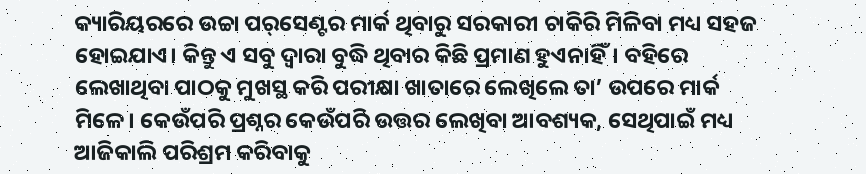କ୍ୟାରିୟରରେ ଉଚ୍ଚା ପର୍‌ସେଣ୍ଟର ମାର୍କ ଥିବାରୁ ସରକାରୀ ଚାକିରି ମିଳିବା ମଧ୍ୟ ସହଜ ହୋଇଯାଏ। କିନ୍ତୁ ଏ ସବୁ ଦ୍ୱାରା ବୁଦ୍ଧି ଥିବାର କିଛି ପ୍ରମାଣ ହୁଏନାହିଁ। ବହିରେ ଲେଖାଥିବା ପାଠକୁ ମୁଖସ୍ଥ କରି ପରୀକ୍ଷା ଖାତାରେ ଲେଖିଲେ ତା’ ଉପରେ ମାର୍କ ମିଳେ। କେଉଁପରି ପ୍ରଶ୍ନର କେଉଁପରି ଉତ୍ତର ଲେଖିବା ଆବଶ୍ୟକ, ସେଥିପାଇଁ ମଧ୍ୟ ଆଜିକାଲି ପରିଶ୍ରମ କରିବାକୁ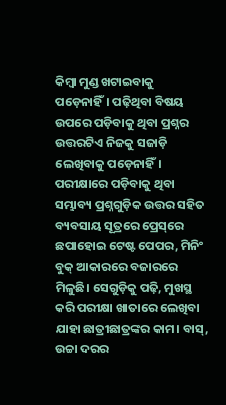କିମ୍ବା ମୁଣ୍ଡ ଖଟାଇବାକୁ ପଡ଼େନାହିଁ। ପଢ଼ିଥିବା ବିଷୟ ଉପରେ ପଡ଼ିବାକୁ ଥିବା ପ୍ରଶ୍ନର ଉତ୍ତରଟିଏ ନିଜକୁ ସଜାଡ଼ି ଲେଖିବାକୁ ପଡ଼େନାହିଁ। ପରୀକ୍ଷାରେ ପଡ଼ିବାକୁ ଥିବା ସମ୍ଭାବ୍ୟ ପ୍ରଶ୍ନଗୁଡ଼ିକ ଉତ୍ତର ସହିତ ବ୍ୟବସାୟ ସୂତ୍ରରେ ପ୍ରେସ୍‌ରେ ଛପାହୋଇ ଟେଷ୍ଟ ପେପର, ମିନିଂ ବୁକ୍‌ ଆକାରରେ ବଜାରରେ ମିଳୁଛି। ସେଗୁଡ଼ିକୁ ପଢ଼ି, ମୁଖସ୍ଥ କରି ପରୀକ୍ଷା ଖାତାରେ ଲେଖିବା ଯାହା ଛାତ୍ରୀଛାତ୍ରଙ୍କର କାମ। ବାସ୍‌, ଉଚ୍ଚା ଦରର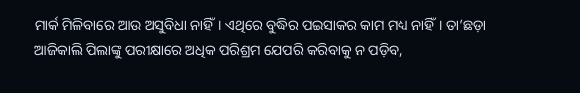ମାର୍କ ମିଳିବାରେ ଆଉ ଅସୁବିଧା ନାହିଁ। ଏଥିରେ ବୁଦ୍ଧିର ପଇସାକର କାମ ମଧ୍ୟ ନାହିଁ। ତା’ଛଡ଼ା ଆଜିକାଲି ପିଲାଙ୍କୁ ପରୀକ୍ଷାରେ ଅଧିକ ପରିଶ୍ରମ ଯେପରି କରିବାକୁ ନ ପଡ଼ିବ,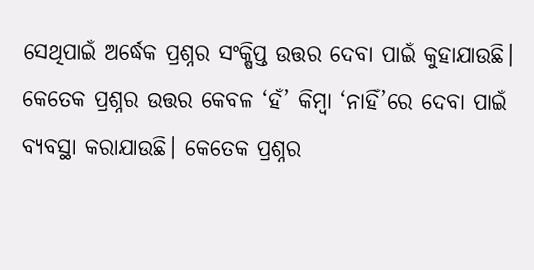ସେଥିପାଇଁ ଅର୍ଦ୍ଧେକ ପ୍ରଶ୍ନର ସଂକ୍ଷିପ୍ତ ଉତ୍ତର ଦେବା ପାଇଁ କୁହାଯାଉଛି। କେତେକ ପ୍ରଶ୍ନର ଉତ୍ତର କେବଳ ‘ହଁ’ କିମ୍ବା ‘ନାହିଁ’ରେ ଦେବା ପାଇଁ ବ୍ୟବସ୍ଥା କରାଯାଉଛି। କେତେକ ପ୍ରଶ୍ନର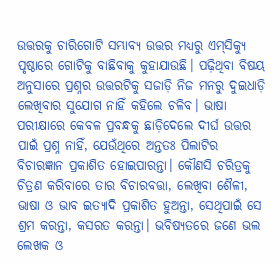ଉତ୍ତରକୁ ଚାରିଗୋଟି ସମ୍ଭାବ୍ୟ ଉତ୍ତର ମଧ୍ୟରୁ ଏମ୍‌ସିକ୍ୟୁ ପୃଷ୍ଠାରେ ଗୋଟିକୁ ବାଛିବାକୁ କୁହାଯାଉଛି। ପଢ଼ିଥିବା ବିଷୟ ଅନୁସାରେ ପ୍ରଶ୍ନର ଉତ୍ତରଟିକୁ ସଜାଡ଼ି ନିଜ ମନରୁ ଦୁଇଧାଡ଼ି ଲେଖିବାର ସୁଯୋଗ ନାହିଁ କହିଲେ ଚଳିବ। ଭାଷା ପରୀକ୍ଷାରେ କେବଳ ପ୍ରବନ୍ଧକୁ ଛାଡ଼ିଦେଲେ ଦୀର୍ଘ ଉତ୍ତର ପାଇଁ ପ୍ରଶ୍ନ ନାହିଁ, ଯେଉଁଥିରେ ଅନ୍ତତଃ ପିଲାଟିର ବିଚାରଜ୍ଞାନ ପ୍ରକାଶିତ ହୋଇପାରନ୍ତା। କୌଣସି ଚରିତ୍ରକୁ ଚିତ୍ରଣ କରିବାରେ ତାର ବିଚାରବତ୍ତା, ଲେଖିବା ଶୈଳୀ, ଭାଷା ଓ ଭାବ ଇତ୍ୟାଦି ପ୍ରକାଶିତ ହୁଅନ୍ତା, ସେଥିପାଇଁ ସେ ଶ୍ରମ କରନ୍ତା, କସରତ କରନ୍ତା। ଭବିଷ୍ୟତରେ ଜଣେ ଭଲ ଲେଖକ ଓ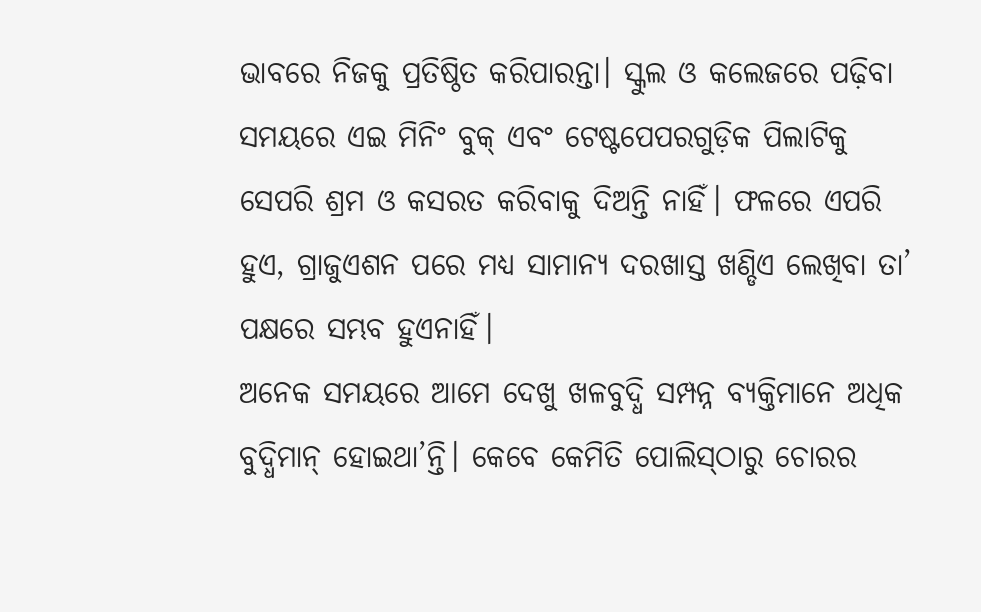ଭାବରେ ନିଜକୁ ପ୍ରତିଷ୍ଠିତ କରିପାରନ୍ତା। ସ୍କୁଲ ଓ କଲେଜରେ ପଢ଼ିବା ସମୟରେ ଏଇ ମିନିଂ ବୁକ୍‌ ଏବଂ ଟେଷ୍ଟପେପରଗୁଡ଼ିକ ପିଲାଟିକୁ ସେପରି ଶ୍ରମ ଓ କସରତ କରିବାକୁ ଦିଅନ୍ତି ନାହିଁ। ଫଳରେ ଏପରି ହୁଏ, ଗ୍ରାଜୁଏଶନ ପରେ ମଧ୍ୟ ସାମାନ୍ୟ ଦରଖାସ୍ତ ଖଣ୍ଡିଏ ଲେଖିବା ତା’ ପକ୍ଷରେ ସମ୍ଭବ ହୁଏନାହିଁ।
ଅନେକ ସମୟରେ ଆମେ ଦେଖୁ ଖଳବୁଦ୍ଧି ସମ୍ପନ୍ନ ବ୍ୟକ୍ତିମାନେ ଅଧିକ ବୁଦ୍ଧିମାନ୍‌ ହୋଇଥା’ନ୍ତି। କେବେ କେମିତି ପୋଲିସ୍‌ଠାରୁ ଚୋରର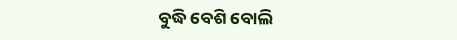ବୁଦ୍ଧି ବେଶି ବୋଲି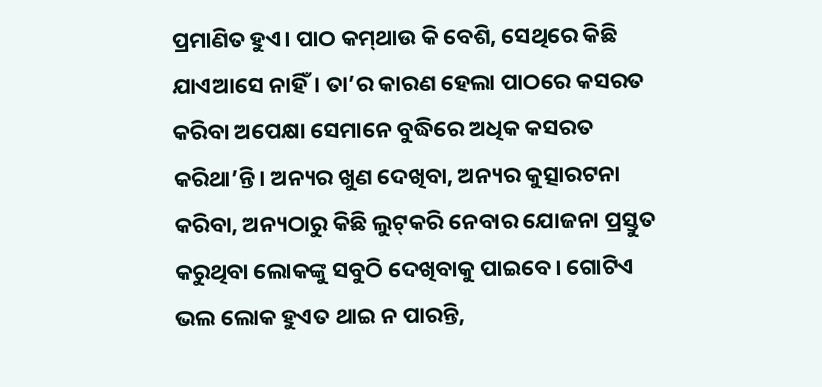ପ୍ରମାଣିତ ହୁଏ। ପାଠ କମ୍‌ଥାଉ କି ବେଶି, ସେଥିରେ କିଛି ଯାଏଆସେ ନାହିଁ। ତା’ର କାରଣ ହେଲା ପାଠରେ କସରତ କରିବା ଅପେକ୍ଷା ସେମାନେ ବୁଦ୍ଧିରେ ଅଧିକ କସରତ କରିଥା’ନ୍ତି। ଅନ୍ୟର ଖୁଣ ଦେଖିବା, ଅନ୍ୟର କୁତ୍ସାରଟନା କରିବା, ଅନ୍ୟଠାରୁ କିଛି ଲୁଟ୍‌କରି ନେବାର ଯୋଜନା ପ୍ରସ୍ତୁତ କରୁଥିବା ଲୋକଙ୍କୁ ସବୁଠି ଦେଖିବାକୁ ପାଇବେ। ଗୋଟିଏ ଭଲ ଲୋକ ହୁଏତ ଥାଇ ନ ପାରନ୍ତି,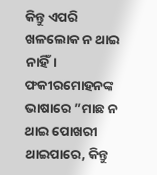କିନ୍ତୁ ଏପରି ଖଳଲୋକ ନ ଥାଇ ନାହିଁ। ଫକୀରମୋହନଙ୍କ ଭାଷାରେ ”ମାଛ ନ ଥାଇ ପୋଖରୀ ଥାଇପାରେ, କିନ୍ତୁ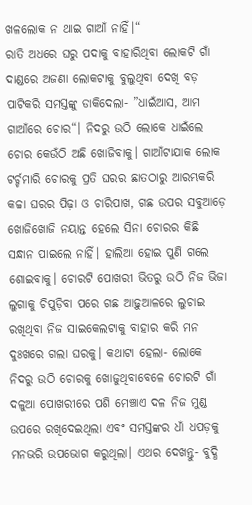ଖଳଲୋକ ନ ଥାଇ ଗାଆଁ ନାହିଁ।“
ରାତି ଅଧରେ ଘରୁ ପଦାକୁ ବାହାରିଥିବା ଲୋକଟି ଗାଁ ଦାଣ୍ଡରେ ଅଜଣା ଲୋକଟାକୁ ବୁଲୁଥିବା ଦେଖି ବଡ଼ ପାଟିକରି ସମସ୍ତଙ୍କୁ ଡାକିଦେଲା- ”ଧାଇଁଆସ, ଆମ ଗାଆଁରେ ଚୋର“। ନିଦରୁ ଉଠି ଲୋକେ ଧାଇଁଲେ ଚୋର କେଉଁଠି ଅଛି ଖୋଜିବାକୁ। ଗାଆଁଟାଯାକ ଲୋକ ଟର୍ଚ୍ଚମାରି ଚୋରକୁ ପ୍ରତି ଘରର ଛାତଠାରୁ ଆରମ୍ଭକରି କଚ୍ଚା ଘରର ପିଢ଼ା ଓ ଚାରିପାଖ, ଗଛ ଉପର ସବୁଆଡ଼େ ଖୋଜିଖୋଜି ନୟାନ୍ତ ହେଲେ ସିନା ଚୋରର କିଛି ସନ୍ଧାନ ପାଇଲେ ନାହିଁ। ହାଲିଆ ହୋଇ ପୁଣି ଗଲେ ଶୋଇବାକୁ। ଚୋରଟି ପୋଖରୀ ଭିତରୁ ଉଠି ନିଜ ଭିଜା ଲୁଗାକୁ ଚିପୁଡ଼ିବା ପରେ ଗଛ ଆଢ଼ୁଆଳରେ ଲୁଚାଇ ରଖିଥିବା ନିଜ ସାଇକେଲଟାକୁ ବାହାର କରି ମନ ଦୁଃଖରେ ଗଲା ଘରକୁ। କଥାଟା ହେଲା- ଲୋକେ ନିଦରୁ ଉଠି ଚୋରକୁ ଖୋଜୁଥିବାବେଳେ ଚୋରଟି ଗାଁ ଦଳୁଆ ପୋଖରୀରେ ପଶି ମେଞ୍ଚାଏ ଦଳ ନିଜ ମୁଣ୍ଡ ଉପରେ ରଖିଦେଇଥିଲା ଏବଂ ସମସ୍ତଙ୍କର ଧାଁ ଧପଡ଼କୁ ମନଭରି ଉପଭୋଗ କରୁଥିଲା। ଏଥର ଦେଖନ୍ତୁ- ବୁଦ୍ଧି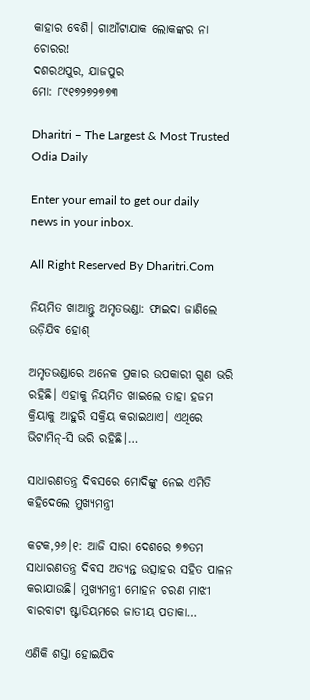କାହାର ବେଶି। ଗାଆଁଟାଯାକ ଲୋକଙ୍କର ନା ଚୋରର!
ଦଶରଥପୁର, ଯାଜପୁର
ମୋ: ୮୯୧୭୨୭୨୭୭୩

Dharitri – The Largest & Most Trusted Odia Daily

Enter your email to get our daily news in your inbox.

All Right Reserved By Dharitri.Com

ନିୟମିତ ଖାଆନ୍ତୁ ଅମୃତଭଣ୍ଡା: ଫାଇଦା ଜାଣିଲେ ଉଡ଼ିଯିବ ହୋଶ୍‌

ଅମୃତଭଣ୍ଡାରେ ଅନେକ ପ୍ରକାର ଉପକାରୀ ଗୁଣ ଭରି ରହିଛି। ଏହାକୁ ନିୟମିତ ଖାଇଲେ ତାହା ହଜମ କ୍ରିୟାକୁ ଆହୁରି ସକ୍ରିୟ କରାଇଥାଏ। ଏଥିରେ ଭିଟାମିନ୍‌-ସି ଭରି ରହିଛି।…

ସାଧାରଣତନ୍ତ୍ର ଦିବସରେ ମୋଦିଙ୍କୁ ନେଇ ଏମିତି କହିଦେଲେ ମୁଖ୍ୟମନ୍ତ୍ରୀ

କଟକ,୨୬।୧: ଆଜି ସାରା ଦେଶରେ ୭୭ତମ ସାଧାରଣତନ୍ତ୍ର ଦିବସ ଅତ୍ୟନ୍ତ ଉତ୍ସାହର ସହିତ ପାଳନ କରାଯାଉଛି। ମୁଖ୍ୟମନ୍ତ୍ରୀ ମୋହନ ଚରଣ ମାଝୀ ବାରବାଟୀ ଷ୍ଟାଡିୟମରେ ଜାତୀୟ ପତାକା…

ଏଣିକି ଶସ୍ତା ହୋଇଯିବ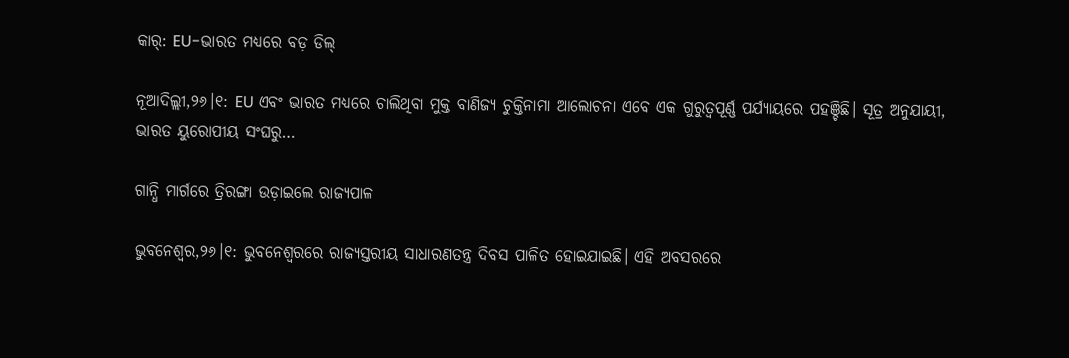କାର୍‌: EU-ଭାରତ ମଧ୍ୟରେ ବଡ଼ ଡିଲ୍‌

ନୂଆଦିଲ୍ଲୀ,୨୬।୧: EU ଏବଂ ଭାରତ ମଧ୍ୟରେ ଚାଲିଥିବା ମୁକ୍ତ ବାଣିଜ୍ୟ ଚୁକ୍ତିନାମା ଆଲୋଚନା ଏବେ ଏକ ଗୁରୁତ୍ୱପୂର୍ଣ୍ଣ ପର୍ଯ୍ୟାୟରେ ପହଞ୍ଚିଛି। ସୂତ୍ର ଅନୁଯାୟୀ, ଭାରତ ୟୁରୋପୀୟ ସଂଘରୁ…

ଗାନ୍ଧି ମାର୍ଗରେ ତ୍ରିରଙ୍ଗା ଉଡ଼ାଇଲେ ରାଜ୍ୟପାଳ

ଭୁବନେଶ୍ବର,୨୬।୧: ଭୁବନେଶ୍ବରରେ ରାଜ୍ୟସ୍ତରୀୟ ସାଧାରଣତନ୍ତ୍ର ଦିବସ ପାଳିତ ହୋଇଯାଇଛି। ଏହି ଅବସରରେ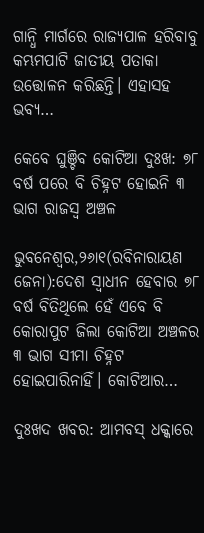ଗାନ୍ଧି ମାର୍ଗରେ ରାଜ୍ୟପାଳ ହରିବାବୁ କମ୍ଭମପାଟି ଜାତୀୟ ପତାକା ଉତ୍ତୋଳନ କରିଛନ୍ତି। ଏହାସହ ଭବ୍ୟ…

କେବେ ଘୁଞ୍ଚିବ କୋଟିଆ ଦୁଃଖ: ୭୮ ବର୍ଷ ପରେ ବି ଚିହ୍ନଟ ହୋଇନି ୩ ଭାଗ ରାଜସ୍ବ ଅଞ୍ଚଳ

ଭୁବନେଶ୍ୱର,୨୬ା୧(ରବିନାରାୟଣ ଜେନା):ଦେଶ ସ୍ବାଧୀନ ହେବାର ୭୮ ବର୍ଷ ବିତିଥିଲେ ହେଁ ଏବେ ବି କୋରାପୁଟ ଜିଲା କୋଟିଆ ଅଞ୍ଚଳର ୩ ଭାଗ ସୀମା ଚିହ୍ନଟ ହୋଇପାରିନାହିଁ। କୋଟିଆର…

ଦୁଃଖଦ ଖବର: ଆମବସ୍‌ ଧକ୍କାରେ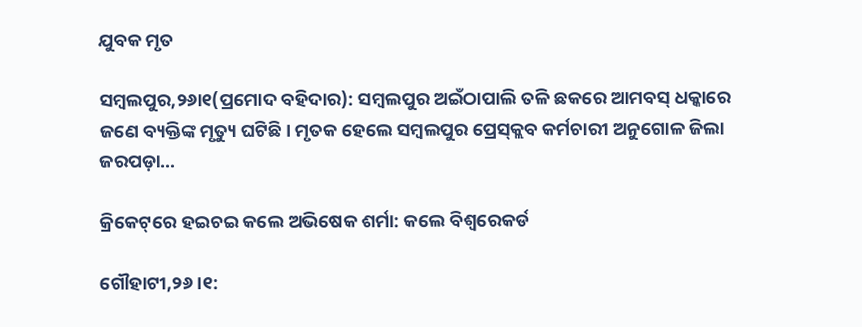ଯୁବକ ମୃତ

ସମ୍ବଲପୁର,୨୬ା୧(ପ୍ରମୋଦ ବହିଦାର): ସମ୍ବଲପୁର ଅଇଁଠାପାଲି ତଳି ଛକରେ ଆମବସ୍‌ ଧକ୍କାରେ ଜଣେ ବ୍ୟକ୍ତିଙ୍କ ମୃତ୍ୟୁ ଘଟିଛି। ମୃତକ ହେଲେ ସମ୍ବଲପୁର ପ୍ରେସ୍‌କ୍ଲବ କର୍ମଚାରୀ ଅନୁଗୋଳ ଜିଲା ଜରପଡ଼ା…

କ୍ରିକେଟ୍‌ରେ ହଇଚଇ କଲେ ଅଭିଷେକ ଶର୍ମା: କଲେ ବିଶ୍ୱରେକର୍ଡ

ଗୌହାଟୀ,୨୬।୧: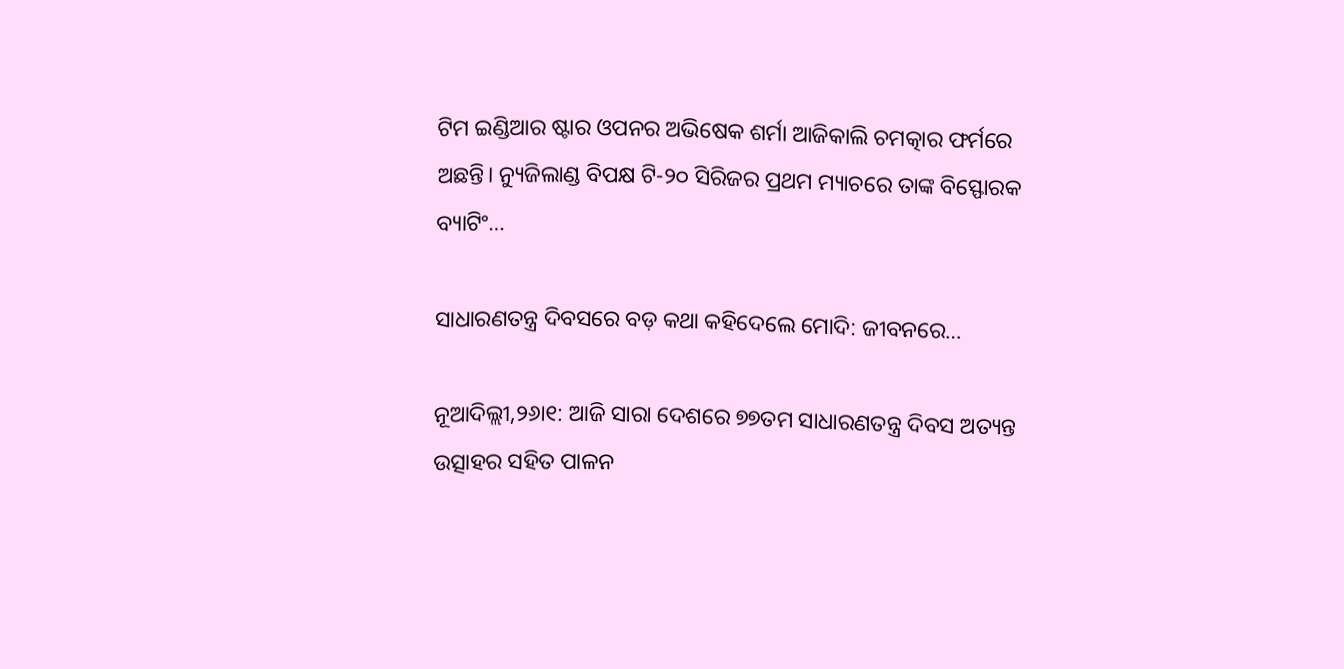ଟିମ ଇଣ୍ଡିଆର ଷ୍ଟାର ଓପନର ଅଭିଷେକ ଶର୍ମା ଆଜିକାଲି ଚମତ୍କାର ଫର୍ମରେ ଅଛନ୍ତି। ନ୍ୟୁଜିଲାଣ୍ଡ ବିପକ୍ଷ ଟି-୨୦ ସିରିଜର ପ୍ରଥମ ମ୍ୟାଚରେ ତାଙ୍କ ବିସ୍ଫୋରକ ବ୍ୟାଟିଂ…

ସାଧାରଣତନ୍ତ୍ର ଦିବସରେ ବଡ଼ କଥା କହିଦେଲେ ମୋଦି: ଜୀବନରେ…

ନୂଆଦିଲ୍ଲୀ,୨୬ା୧: ଆଜି ସାରା ଦେଶରେ ୭୭ତମ ସାଧାରଣତନ୍ତ୍ର ଦିବସ ଅତ୍ୟନ୍ତ ଉତ୍ସାହର ସହିତ ପାଳନ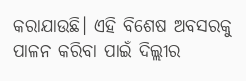କରାଯାଉଛି। ଏହି ବିଶେଷ ଅବସରକୁ ପାଳନ କରିବା ପାଇଁ ଦିଲ୍ଲୀର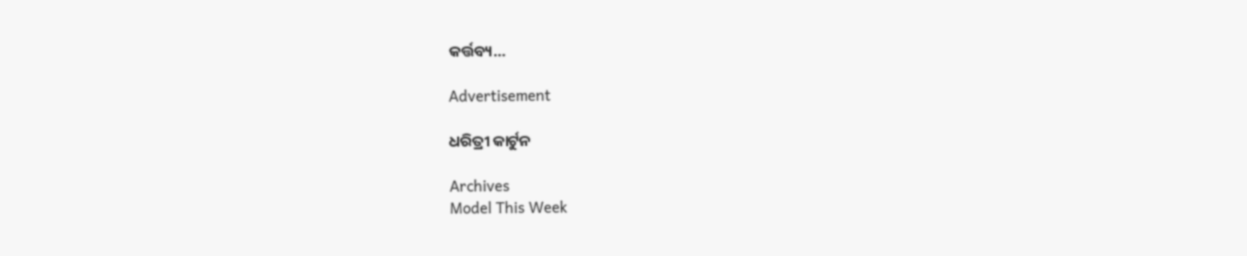କର୍ତ୍ତବ୍ୟ…

Advertisement

ଧରିତ୍ରୀ କାର୍ଟୁନ

Archives
Model This Week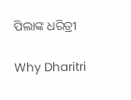ପିଲାଙ୍କ ଧରିତ୍ରୀ

Why Dharitri